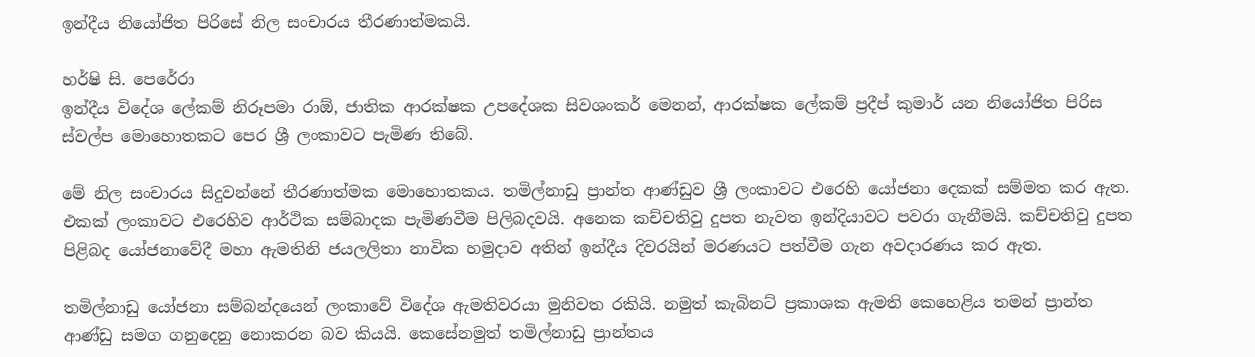ඉන්දීය නියෝජිත පිරිසේ නිල සංචාරය තීරණාත්මකයි.

හර්ෂි සි. පෙරේරා
ඉන්දීය විදේශ ලේකම් නිරූපමා රාඕ, ජාතික ආරක්ෂක උපදේශක සිවශංකර් මෙනන්, ආරක්ෂක ලේකම් ප්‍රදීප් කුමාර් යන නියෝජිත පිරිස ස්වල්ප මොහොතකට පෙර ශ්‍රී ලංකාවට පැමිණ තිබේ.

මේ නිල සංචාරය සිදුවන්නේ තීරණාත්මක මොහොතකය. තමිල්නාඩු ප්‍රාන්ත ආණ්ඩුව ශ්‍රී ලංකාවට එරෙහි යෝජනා දෙකක් සම්මත කර ඇත. එකක් ලංකාවට එරෙහිව ආර්ථික සම්බාදක පැමිණවීම පිලිබදවයි. අනෙක කච්චතිවු දුපත නැවත ඉන්දියාවට පවරා ගැනීමයි. කච්චතිවු දුපත පිළිබද යෝජනාවේදී මහා ඇමතිනි ජයලලිතා නාවික හමුදාව අතින් ඉන්දීය දිවරයින් මරණයට පත්වීම ගැන අවදාරණය කර ඇත.

තමිල්නාඩු යෝජනා සම්බන්දයෙන් ලංකාවේ විදේශ ඇමතිවරයා මුනිවත රකියි. නමුත් කැබිනට් ප්‍රකාශක ඇමති කෙහෙළිය තමන් ප්‍රාන්ත ආණ්ඩු සමග ගනුදෙනු නොකරන බව කියයි. කෙසේනමුත් තමිල්නාඩු ප්‍රාන්තය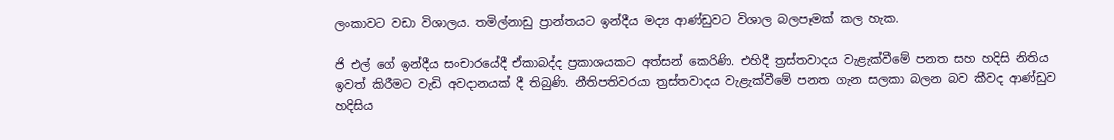ලංකාවට වඩා විශාලය. තමිල්නාඩු ප්‍රාන්තයට ඉන්දීය මද්‍ය ආණ්ඩුවට විශාල බලපෑමක් කල හැක.

ජි එල් ගේ ඉන්දීය සංචාරයේදී ඒකාබද්ද ප්‍රකාශයකට අත්සන් කෙරිණි. එහිදී ත්‍රස්තවාදය වැළැක්වීමේ පනත සහ හදිසි නිතිය ඉවත් කිරීමට වැඩි අවදානයක් දී තිබුණි. නීතිපතිවරයා ත්‍රස්තවාදය වැළැක්වීමේ පනත ගැන සලකා බලන බව කීවද ආණ්ඩුව හදිසිය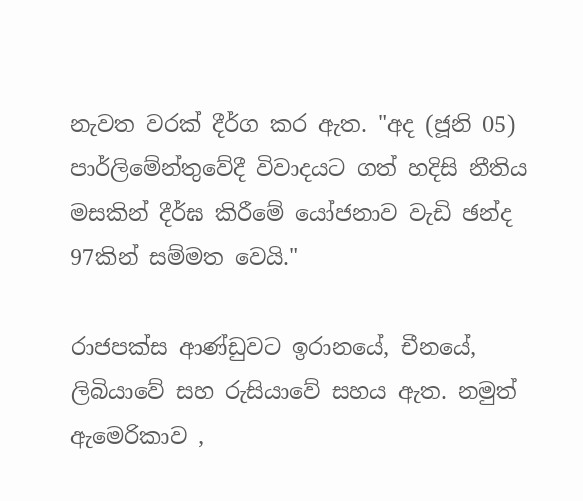නැවත වරක් දීර්ග කර ඇත. "අද (ජූනි 05) පාර්ලිමේන්තුවේදී විවාදයට ගත් හදිසි නීතිය මසකින් දීර්ඝ කිරීමේ යෝජනාව වැඩි ඡන්ද 97කින් සම්මත වෙයි."

රාජපක්ස ආණ්ඩුවට ඉරානයේ, චීනයේ, ලිබියාවේ සහ රුසියාවේ සහය ඇත. නමුත් ඇමෙරිකාව ,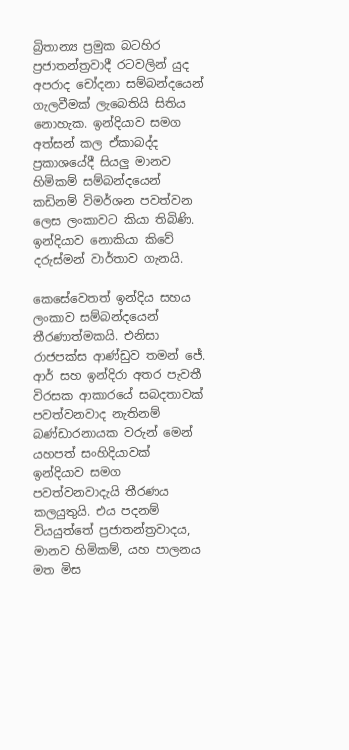බ්‍රිතාන්‍ය ප්‍රමුක බටහිර ප්‍රජාතන්ත්‍රවාදී රටවලින් යුද අපරාද චෝදනා සම්බන්දයෙන් ගැලවීමක් ලැබෙතියි සිතිය නොහැක. ඉන්දියාව සමග අත්සන් කල ඒකාබද්ද ප්‍රකාශයේදී සියලු මානව හිමිකම් සම්බන්දයෙන් කඩිනම් විමර්ශන පවත්වන ලෙස ලංකාවට කියා තිබිණි. ඉන්දියාව නොකියා කිවේ දරුස්මන් වාර්තාව ගැනයි.

කෙසේවෙතත් ඉන්දිය සහය ලංකාව සම්බන්දයෙන් තීරණාත්මකයි. එනිසා රාජපක්ස ආණ්ඩුව තමන් ජේ. ආර් සහ ඉන්දිරා අතර පැවතී විරසක ආකාරයේ සබදතාවක් පවත්වනවාද නැතිනම් බණ්ඩාරනායක වරුන් මෙන් යහපත් සංහිදියාවක් ඉන්දියාව සමග පවත්වනවාදැයි තීරණය කලයුතුයි. එය පදනම් වියයුත්තේ ප්‍රජාතන්ත්‍රවාදය, මානව හිමිකම්, යහ පාලනය මත මිස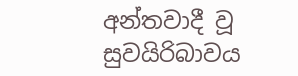අන්තවාදී වූ සුවයිරිබාවය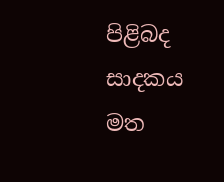පිළිබද සාදකය මත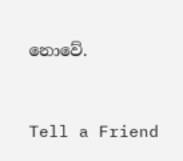නොවේ.


Tell a Friend